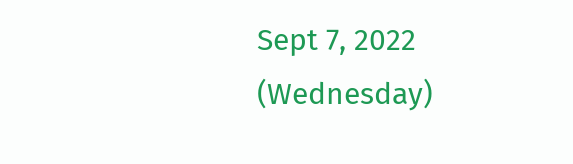Sept 7, 2022 (Wednesday)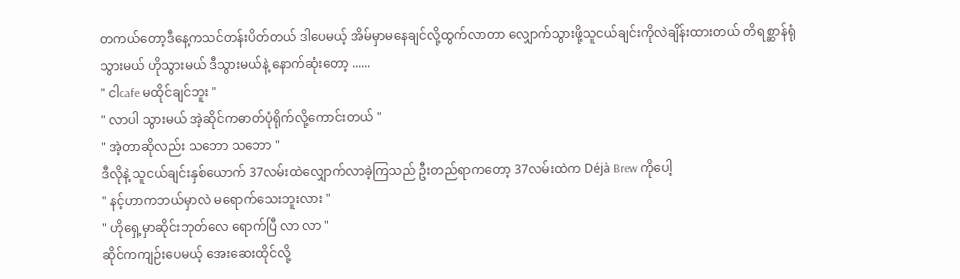တကယ်တော့ဒီနေ့ကသင်တန်းပိတ်တယ် ဒါပေမယ့် အိမ်မှာမနေချင်လို့ထွက်လာတာ လျှောက်သွားဖို့သူငယ်ချင်းကိုလဲချိန်းထားတယ် တိရစ္ဆာန်ရုံသွားမယ် ဟိုသွားမယ် ဒီသွားမယ်နဲ့ နောက်ဆုံးတော့ ......
" ငါcafe မထိုင်ချင်ဘူး "
" လာပါ သွားမယ် အဲ့ဆိုင်ကဓာတ်ပုံရိုက်လို့ကောင်းတယ် "
" အဲ့တာဆိုလည်း သဘော သဘော "
ဒီလိုနဲ့ သူငယ်ချင်းနှစ်ယောက် 37လမ်းထဲလျှောက်လာခဲ့ကြသည် ဦးတည်ရာကတော့ 37လမ်းထဲက Déjà Brew ကိုပေါ့
" နင့်ဟာကဘယ်မှာလဲ မရောက်သေးဘူးလား "
" ဟိုရှေ့မှာဆိုင်းဘုတ်လေ ရောက်ပြီ လာ လာ "
ဆိုင်ကကျဉ်းပေမယ့် အေးဆေးထိုင်လို့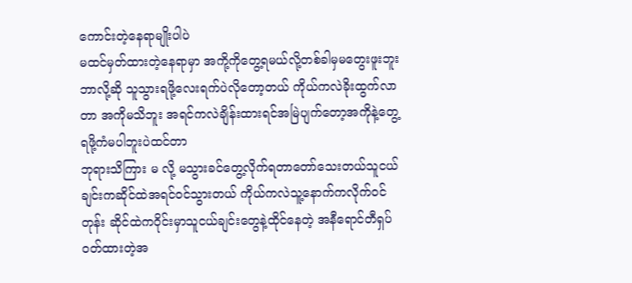ကောင်းတဲ့နေရာမျိုးပါပဲ
မထင်မှတ်ထားတဲ့နေရာမှာ အကို့ကိုတွေ့ရမယ်လို့တစ်ခါမှမတွေးဖူးဘူး ဘာလို့ဆို သူသွားရဖို့လေးရက်ပဲလိုတော့တယ် ကိုယ်ကလဲခိုးထွက်လာတာ အကိုမသိဘူး အရင်ကလဲချိန်းထားရင်အမြဲပျက်တော့အကိုနဲ့တွေ့ရဖို့ကံမပါဘူးပဲထင်တာ
ဘုရားသိကြား မ လို့ မသွားခင်တွေ့လိုက်ရတာတော်သေးတယ်သူငယ်ချင်းကဆိုင်ထဲအရင်ဝင်သွားတယ် ကိုယ်ကလဲသူ့နောက်ကလိုက်ဝင်တုန်း ဆိုင်ထဲကဝိုင်းမှာသူငယ်ချင်းတွေနဲ့ထိုင်နေတဲ့ အနီရောင်တီရှပ်ဝတ်ထားတဲ့အ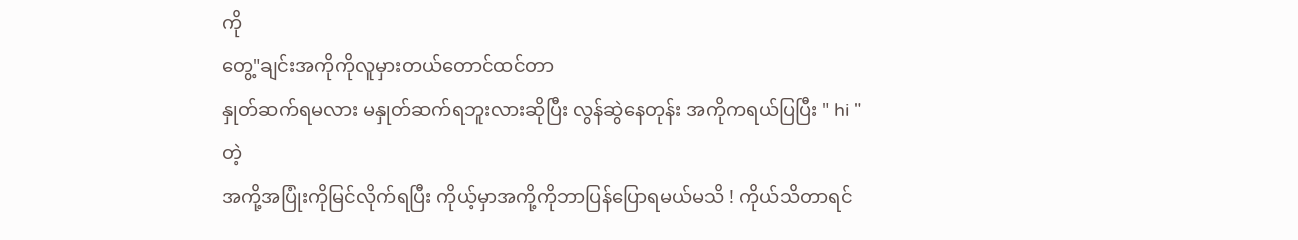ကို
တွေ့"ချင်းအကိုကိုလူမှားတယ်တောင်ထင်တာ
နှုတ်ဆက်ရမလား မနှုတ်ဆက်ရဘူးလားဆိုပြီး လွန်ဆွဲနေတုန်း အကိုကရယ်ပြပြီး " hi " တဲ့
အကို့အပြုံးကိုမြင်လိုက်ရပြီး ကိုယ့်မှာအကို့ကိုဘာပြန်ပြောရမယ်မသိ ! ကိုယ်သိတာရင်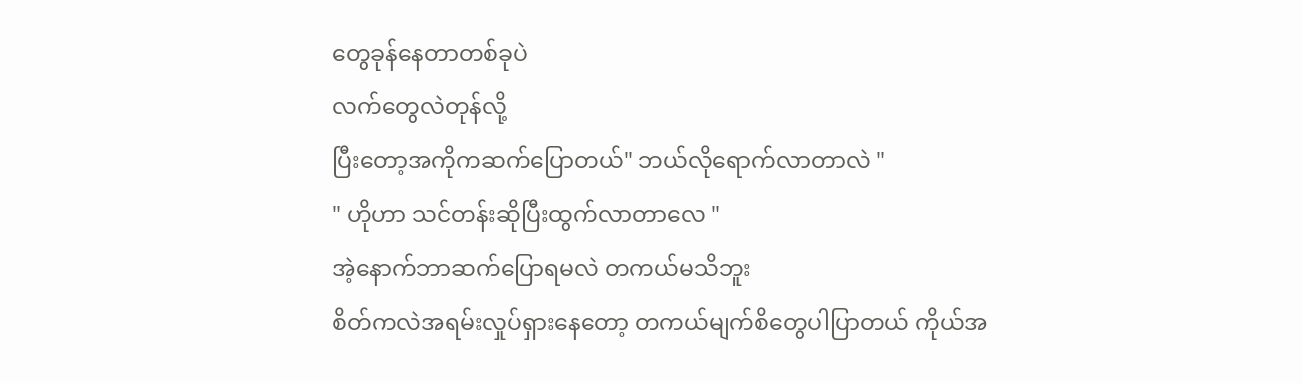တွေခုန်နေတာတစ်ခုပဲ
လက်တွေလဲတုန်လို့
ပြီးတော့အကိုကဆက်ပြောတယ်" ဘယ်လိုရောက်လာတာလဲ "
" ဟိုဟာ သင်တန်းဆိုပြီးထွက်လာတာလေ "
အဲ့နောက်ဘာဆက်ပြောရမလဲ တကယ်မသိဘူး
စိတ်ကလဲအရမ်းလှုပ်ရှားနေတော့ တကယ်မျက်စိတွေပါပြာတယ် ကိုယ်အ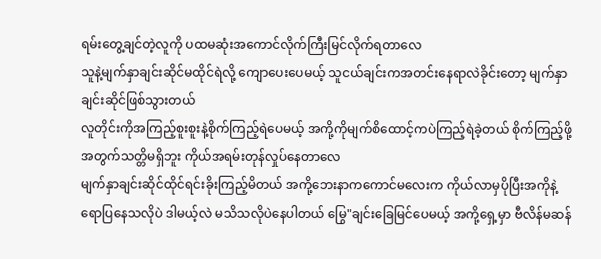ရမ်းတွေ့ချင်တဲ့လူကို ပထမဆုံးအကောင်လိုက်ကြီးမြင်လိုက်ရတာလေ
သူနဲ့မျက်နှာချင်းဆိုင်မထိုင်ရဲလို့ ကျောပေးပေမယ့် သူငယ်ချင်းကအတင်းနေရာလဲခိုင်းတော့ မျက်နှာချင်းဆိုင်ဖြစ်သွားတယ်
လူတိုင်းကိုအကြည့်စူးစူးနဲ့စိုက်ကြည့်ရဲပေမယ့် အကို့ကိုမျက်စိထောင့်ကပဲကြည့်ရဲခဲ့တယ် စိုက်ကြည့်ဖို့အတွက်သတ္တိမရှိဘူး ကိုယ်အရမ်းတုန်လှုပ်နေတာလေ
မျက်နှာချင်းဆိုင်ထိုင်ရင်းခိုးကြည့်မိတယ် အကို့ဘေးနာကကောင်မလေးက ကိုယ်လာမှပိုပြီးအကိုနဲ့ရောပြနေသလိုပဲ ဒါမယ့်လဲ မသိသလိုပဲနေပါတယ် မြွေ"ချင်းခြေမြင်ပေမယ့် အကို့ရှေ့မှာ ဗီလိန်မဆန်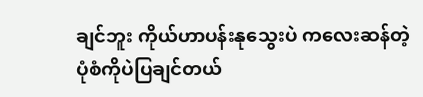ချင်ဘူး ကိုယ်ဟာပန်းနုသွေးပဲ ကလေးဆန်တဲ့ ပုံစံကိုပဲပြချင်တယ်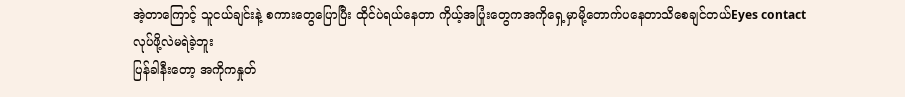အဲ့တာကြောင့် သူငယ်ချင်းနဲ့ စကားတွေပြောပြီး ထိုင်ပဲရယ်နေတာ ကိုယ့်အပြုံးတွေကအကိုရှေ့မှာမို့တောက်ပနေတာသိစေချင်တယ်Eyes contact လုပ်ဖို့လဲမရဲခဲ့ဘူး
ပြန်ခါနီးတော့ အကိုကနှုတ်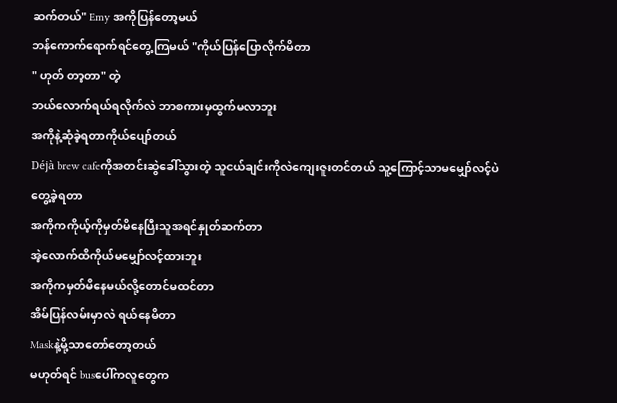ဆက်တယ်" Emy အကိုပြန်တော့မယ်
ဘန်ကောက်ရောက်ရင်တွေ့ကြမယ် "ကိုယ်ပြန်ပြောလိုက်မိတာ
" ဟုတ် တာ့တာ" တဲ့
ဘယ်လောက်ရယ်ရလိုက်လဲ ဘာစကားမှထွက်မလာဘူး
အကိုနဲ့ဆုံခဲ့ရတာကိုယ်ပျော်တယ်
Déjà brew cafeကိုအတင်းဆွဲခေါ်သွားတဲ့ သူငယ်ချင်းကိုလဲကျေးဇူးတင်တယ် သူ့ကြောင့်သာမမျှော်လင့်ပဲတွေ့ခဲ့ရတာ
အကိုကကိုယ့်ကိုမှတ်မိနေပြီးသူအရင်နှုတ်ဆက်တာ
အဲ့လောက်ထိကိုယ်မမျှော်လင့်ထားဘူး
အကိုကမှတ်မိနေမယ်လို့တောင်မထင်တာ
အိမ်ပြန်လမ်းမှာလဲ ရယ်နေမိတာ
Maskနဲ့မို့သာတော်တော့တယ်
မဟုတ်ရင် busပေါ်ကလူတွေက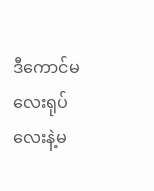ဒီကောင်မလေးရုပ်လေးနဲ့မ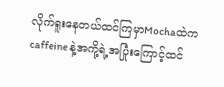လိုက်ရူးနေတယ်ထင်ကြမှာMochaထဲက caffeine နဲ့အကို့ရဲ့အပြုံးကြောင့်ထင်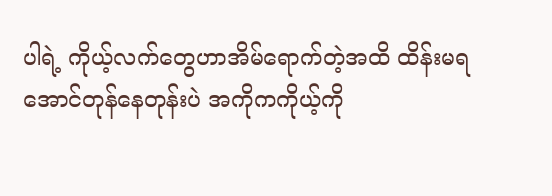ပါရဲ့ ကိုယ့်လက်တွေဟာအိမ်ရောက်တဲ့အထိ ထိန်းမရအောင်တုန်နေတုန်းပဲ အကိုကကိုယ့်ကို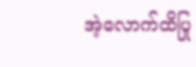အဲ့လောက်ထိပြု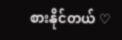စားနိုင်တယ် ♡